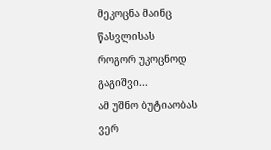მეკოცნა მაინც წასვლისას
როგორ უკოცნოდ გაგიშვი...
ამ უშნო ბუტიაობას ვერ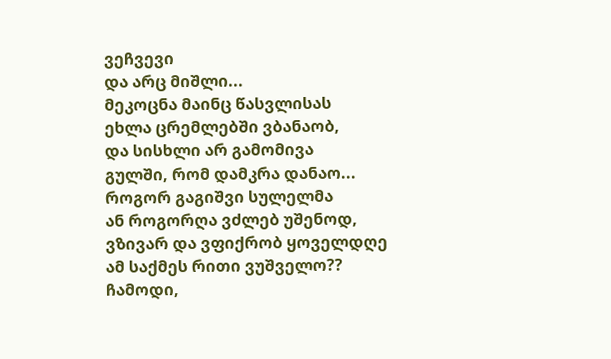ვეჩვევი
და არც მიშლი...
მეკოცნა მაინც წასვლისას
ეხლა ცრემლებში ვბანაობ,
და სისხლი არ გამომივა
გულში, რომ დამკრა დანაო...
როგორ გაგიშვი სულელმა
ან როგორღა ვძლებ უშენოდ,
ვზივარ და ვფიქრობ ყოველდღე
ამ საქმეს რითი ვუშველო??
ჩამოდი,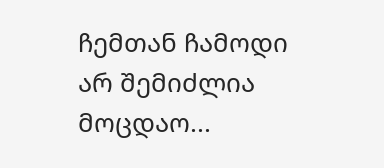ჩემთან ჩამოდი
არ შემიძლია მოცდაო...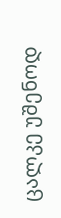ცალკე უშენოდ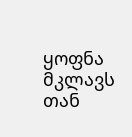ყოფნა მკლავს
თან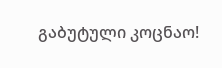გაბუტული კოცნაო!